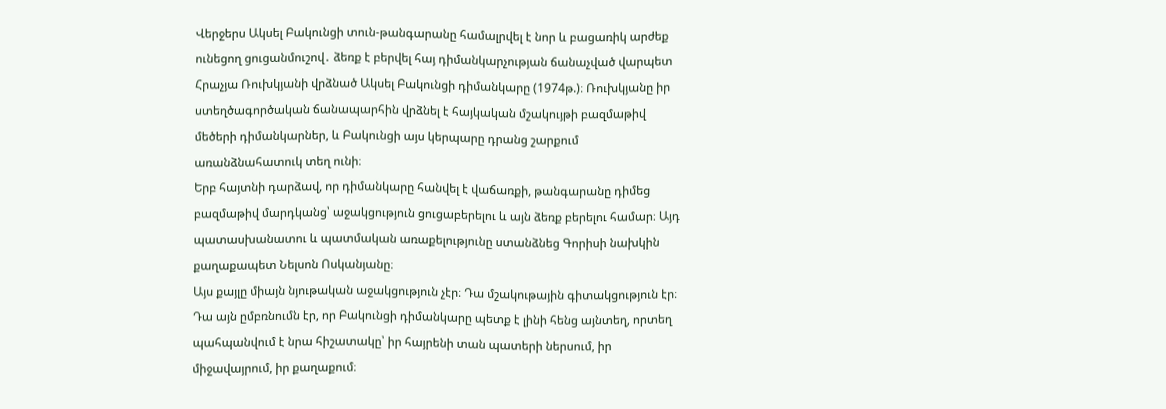Վերջերս Ակսել Բակունցի տուն-թանգարանը համալրվել է նոր և բացառիկ արժեք ունեցող ցուցանմուշով․ ձեռք է բերվել հայ դիմանկարչության ճանաչված վարպետ Հրաչյա Ռուխկյանի վրձնած Ակսել Բակունցի դիմանկարը (1974թ.)։ Ռուխկյանը իր ստեղծագործական ճանապարհին վրձնել է հայկական մշակույթի բազմաթիվ մեծերի դիմանկարներ, և Բակունցի այս կերպարը դրանց շարքում առանձնահատուկ տեղ ունի։
Երբ հայտնի դարձավ, որ դիմանկարը հանվել է վաճառքի, թանգարանը դիմեց բազմաթիվ մարդկանց՝ աջակցություն ցուցաբերելու և այն ձեռք բերելու համար։ Այդ պատասխանատու և պատմական առաքելությունը ստանձնեց Գորիսի նախկին քաղաքապետ Նելսոն Ոսկանյանը։
Այս քայլը միայն նյութական աջակցություն չէր։ Դա մշակութային գիտակցություն էր։ Դա այն ըմբռնումն էր, որ Բակունցի դիմանկարը պետք է լինի հենց այնտեղ, որտեղ պահպանվում է նրա հիշատակը՝ իր հայրենի տան պատերի ներսում, իր միջավայրում, իր քաղաքում։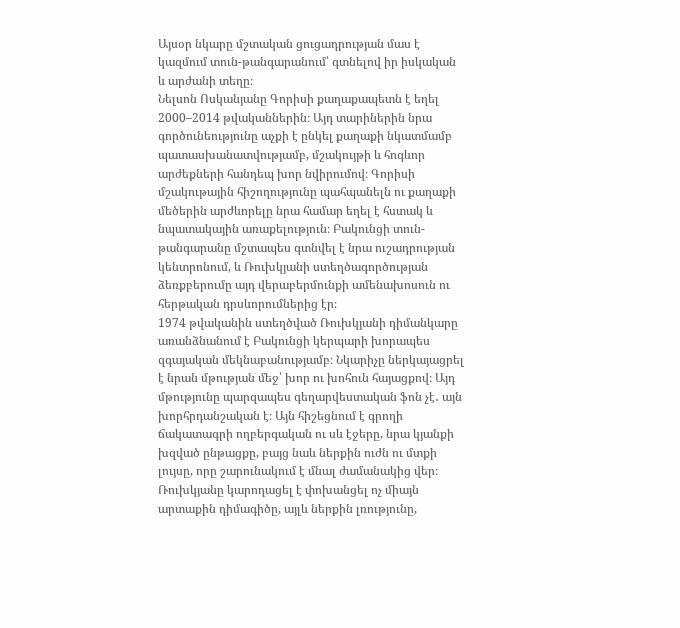Այսօր նկարը մշտական ցուցադրության մաս է կազմում տուն-թանգարանում՝ գտնելով իր իսկական և արժանի տեղը։
Նելսոն Ոսկանյանը Գորիսի քաղաքապետն է եղել 2000–2014 թվականներին։ Այդ տարիներին նրա գործունեությունը աչքի է ընկել քաղաքի նկատմամբ պատասխանատվությամբ, մշակույթի և հոգևոր արժեքների հանդեպ խոր նվիրումով։ Գորիսի մշակութային հիշողությունը պահպանելն ու քաղաքի մեծերին արժևորելը նրա համար եղել է հստակ և նպատակային առաքելություն։ Բակունցի տուն-թանգարանը մշտապես գտնվել է նրա ուշադրության կենտրոնում, և Ռուխկյանի ստեղծագործության ձեռքբերումը այդ վերաբերմունքի ամենախոսուն ու հերթական դրսևորումներից էր։
1974 թվականին ստեղծված Ռուխկյանի դիմանկարը առանձնանում է Բակունցի կերպարի խորապես զգայական մեկնաբանությամբ։ Նկարիչը ներկայացրել է նրան մթության մեջ՝ խոր ու խոհուն հայացքով։ Այդ մթությունը պարզապես գեղարվեստական ֆոն չէ․ այն խորհրդանշական է։ Այն հիշեցնում է գրողի ճակատագրի ողբերգական ու սև էջերը, նրա կյանքի խզված ընթացքը, բայց նաև ներքին ուժն ու մտքի լույսը, որը շարունակում է մնալ ժամանակից վեր։ Ռուխկյանը կարողացել է փոխանցել ոչ միայն արտաքին դիմագիծը, այլև ներքին լռությունը,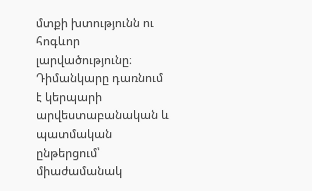մտքի խտությունն ու հոգևոր լարվածությունը։ Դիմանկարը դառնում է կերպարի արվեստաբանական և պատմական ընթերցում՝ միաժամանակ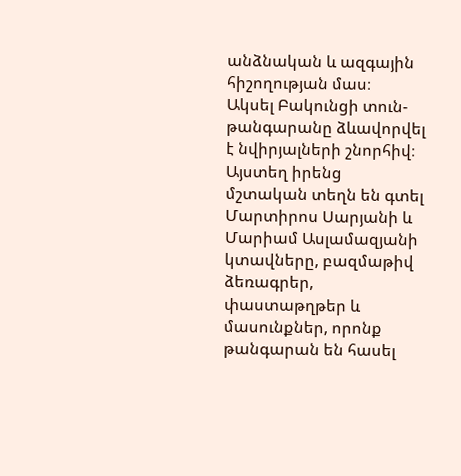անձնական և ազգային հիշողության մաս։
Ակսել Բակունցի տուն-թանգարանը ձևավորվել է նվիրյալների շնորհիվ։ Այստեղ իրենց մշտական տեղն են գտել Մարտիրոս Սարյանի և Մարիամ Ասլամազյանի կտավները, բազմաթիվ ձեռագրեր, փաստաթղթեր և մասունքներ, որոնք թանգարան են հասել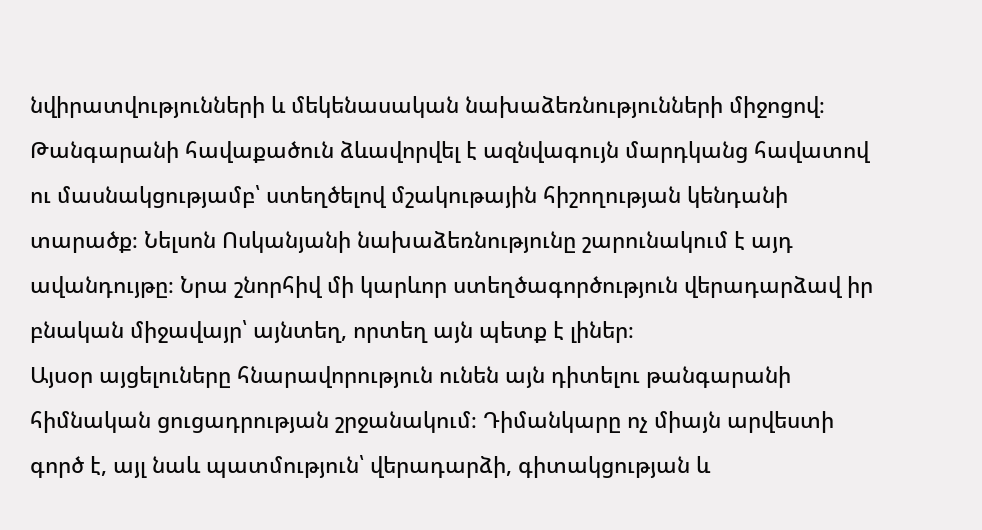նվիրատվությունների և մեկենասական նախաձեռնությունների միջոցով։ Թանգարանի հավաքածուն ձևավորվել է ազնվագույն մարդկանց հավատով ու մասնակցությամբ՝ ստեղծելով մշակութային հիշողության կենդանի տարածք։ Նելսոն Ոսկանյանի նախաձեռնությունը շարունակում է այդ ավանդույթը։ Նրա շնորհիվ մի կարևոր ստեղծագործություն վերադարձավ իր բնական միջավայր՝ այնտեղ, որտեղ այն պետք է լիներ։
Այսօր այցելուները հնարավորություն ունեն այն դիտելու թանգարանի հիմնական ցուցադրության շրջանակում։ Դիմանկարը ոչ միայն արվեստի գործ է, այլ նաև պատմություն՝ վերադարձի, գիտակցության և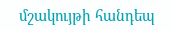մշակույթի հանդեպ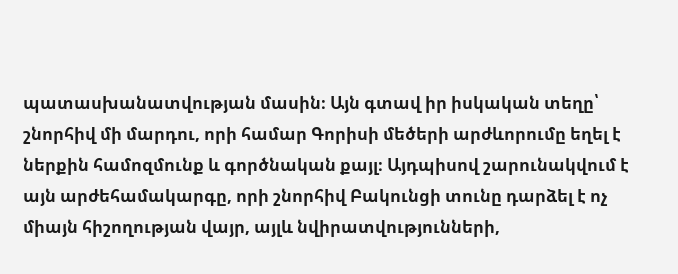պատասխանատվության մասին։ Այն գտավ իր իսկական տեղը՝ շնորհիվ մի մարդու, որի համար Գորիսի մեծերի արժևորումը եղել է ներքին համոզմունք և գործնական քայլ։ Այդպիսով շարունակվում է այն արժեհամակարգը, որի շնորհիվ Բակունցի տունը դարձել է ոչ միայն հիշողության վայր, այլև նվիրատվությունների,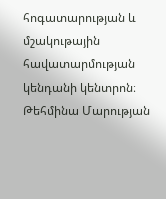հոգատարության և մշակութային հավատարմության կենդանի կենտրոն։
Թեհմինա Մարության